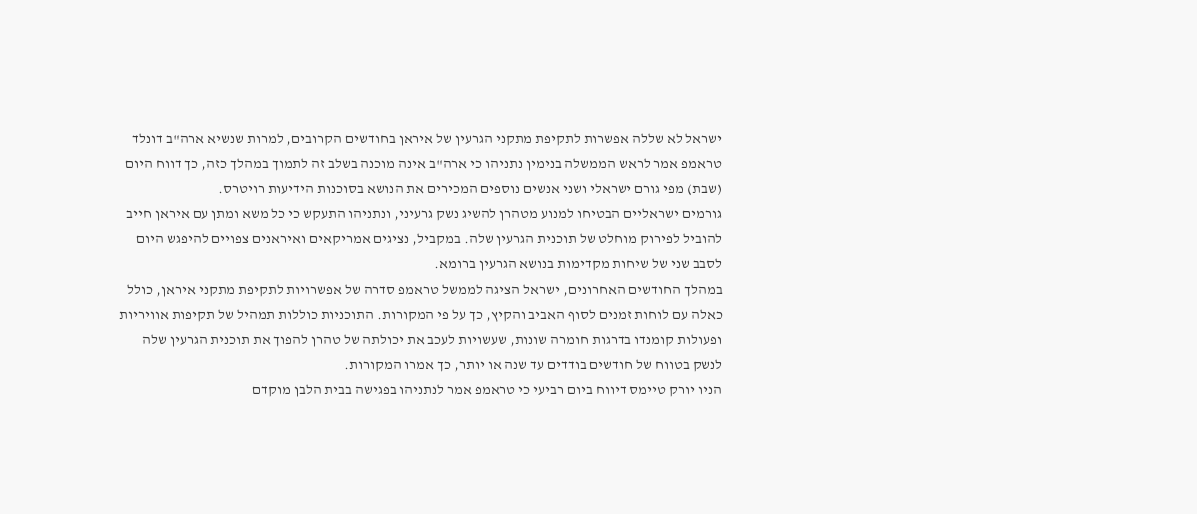ישראל לא שללה אפשרות לתקיפת מתקני הגרעין של איראן בחודשים הקרובים, למרות שנשיא ארה"ב דונלד טראמפ אמר לראש הממשלה בנימין נתניהו כי ארה"ב אינה מוכנה בשלב זה לתמוך במהלך כזה, כך דווח היום (שבת) מפי גורם ישראלי ושני אנשים נוספים המכירים את הנושא בסוכנות הידיעות רויטרס.
גורמים ישראליים הבטיחו למנוע מטהרן להשיג נשק גרעיני, ונתניהו התעקש כי כל משא ומתן עם איראן חייב להוביל לפירוק מוחלט של תוכנית הגרעין שלה. במקביל, נציגים אמריקאים ואיראנים צפויים להיפגש היום לסבב שני של שיחות מקדימות בנושא הגרעין ברומא.
במהלך החודשים האחרונים, ישראל הציגה לממשל טראמפ סדרה של אפשרויות לתקיפת מתקני איראן, כולל כאלה עם לוחות זמנים לסוף האביב והקיץ, כך על פי המקורות. התוכניות כוללות תמהיל של תקיפות אוויריות ופעולות קומנדו בדרגות חומרה שונות, שעשויות לעכב את יכולתה של טהרן להפוך את תוכנית הגרעין שלה לנשק בטווח של חודשים בודדים עד שנה או יותר, כך אמרו המקורות.
הניו יורק טיימס דיווח ביום רביעי כי טראמפ אמר לנתניהו בפגישה בבית הלבן מוקדם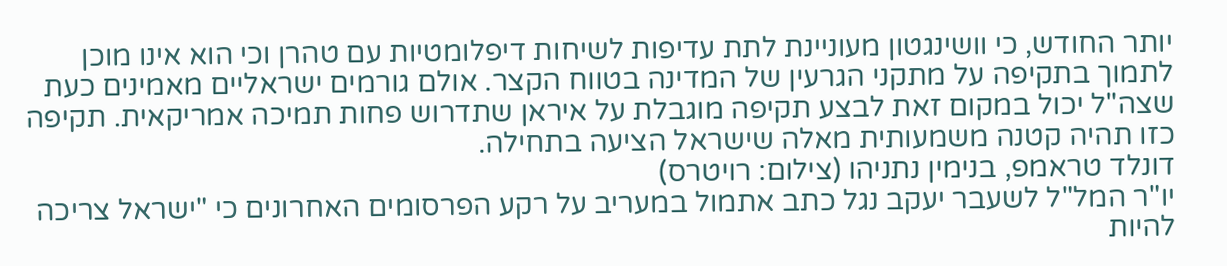יותר החודש, כי וושינגטון מעוניינת לתת עדיפות לשיחות דיפלומטיות עם טהרן וכי הוא אינו מוכן לתמוך בתקיפה על מתקני הגרעין של המדינה בטווח הקצר. אולם גורמים ישראליים מאמינים כעת שצה"ל יכול במקום זאת לבצע תקיפה מוגבלת על איראן שתדרוש פחות תמיכה אמריקאית. תקיפה כזו תהיה קטנה משמעותית מאלה שישראל הציעה בתחילה.
דונלד טראמפ, בנימין נתניהו (צילום: רויטרס)
יו"ר המל"ל לשעבר יעקב נגל כתב אתמול במעריב על רקע הפרסומים האחרונים כי "ישראל צריכה להיות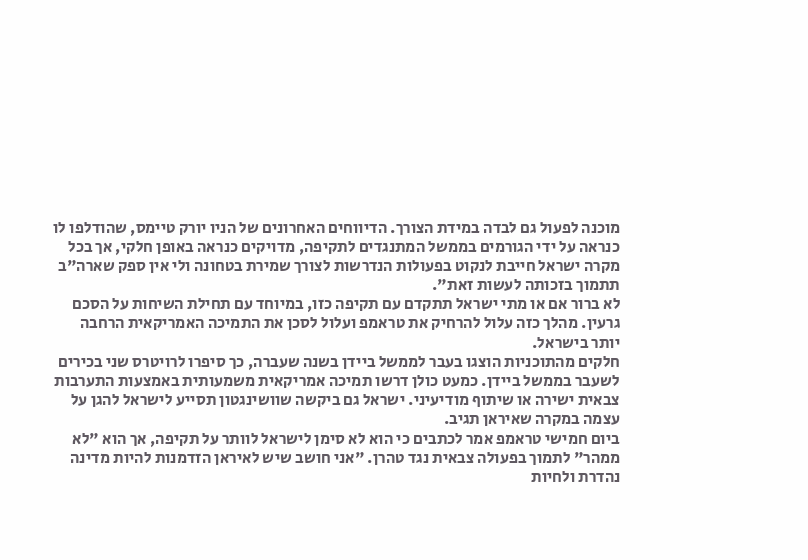מוכנה לפעול גם לבדה במידת הצורך. הדיווחים האחרונים של הניו יורק טיימס, שהודלפו לו כנראה על ידי הגורמים בממשל המתנגדים לתקיפה, מדויקים כנראה באופן חלקי, אך בכל מקרה ישראל חייבת לנקוט בפעולות הנדרשות לצורך שמירת בטחונה ולי אין ספק שארה"ב תתמוך בזכותה לעשות זאת".
לא ברור אם או מתי ישראל תתקדם עם תקיפה כזו, במיוחד עם תחילת השיחות על הסכם גרעין. מהלך כזה עלול להרחיק את טראמפ ועלול לסכן את התמיכה האמריקאית הרחבה יותר בישראל.
חלקים מהתוכניות הוצגו בעבר לממשל ביידן בשנה שעברה, כך סיפרו לרויטרס שני בכירים לשעבר בממשל ביידן. כמעט כולן דרשו תמיכה אמריקאית משמעותית באמצעות התערבות צבאית ישירה או שיתוף מודיעיני. ישראל גם ביקשה שוושינגטון תסייע לישראל להגן על עצמה במקרה שאיראן תגיב.
ביום חמישי טראמפ אמר לכתבים כי הוא לא סימן לישראל לוותר על תקיפה, אך הוא "לא ממהר" לתמוך בפעולה צבאית נגד טהרן. "אני חושב שיש לאיראן הזדמנות להיות מדינה נהדרת ולחיות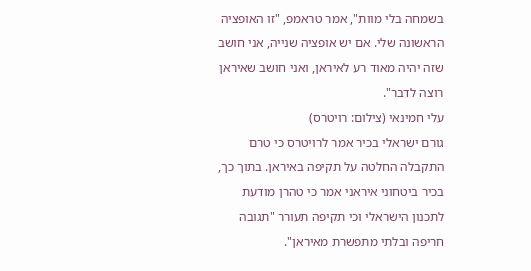בשמחה בלי מוות", אמר טראמפ, "זו האופציה הראשונה שלי. אם יש אופציה שנייה, אני חושב שזה יהיה מאוד רע לאיראן, ואני חושב שאיראן רוצה לדבר".
עלי חמינאי (צילום: רויטרס)
גורם ישראלי בכיר אמר לרויטרס כי טרם התקבלה החלטה על תקיפה באיראן. בתוך כך, בכיר ביטחוני איראני אמר כי טהרן מודעת לתכנון הישראלי וכי תקיפה תעורר "תגובה חריפה ובלתי מתפשרת מאיראן".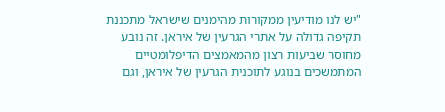"יש לנו מודיעין ממקורות מהימנים שישראל מתכננת תקיפה גדולה על אתרי הגרעין של איראן. זה נובע מחוסר שביעות רצון מהמאמצים הדיפלומטיים המתמשכים בנוגע לתוכנית הגרעין של איראן, וגם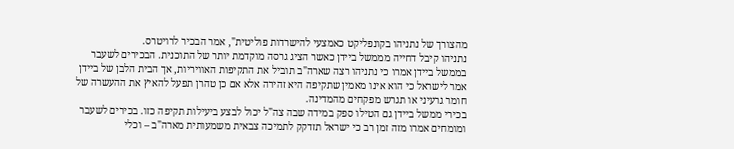מהצורך של נתניהו בקונפליקט כאמצעי להישרדות פוליטית", אמר הבכיר לרויטרס.
נתניהו קיבל דחייה מממשל ביידן כאשר הציג גרסה מוקדמת יותר של התוכנית. הבכירים לשעבר בממשל ביידן אמרו כי נתניהו רצה שארה"ב תוביל את התקיפות האוויריות, אך הבית הלבן של ביידן אמר לישראל כי הוא אינו מאמין שתקיפה היא זהירה אלא אם כן טהרן תפעל להאיץ את ההעשרה של חומר גרעיני או תגרש מפקחים מהמדינה.
בכירי ממשל ביידן גם הטילו ספק במידה שבה צה"ל יכול לבצע ביעילות תקיפה כזו. בכירים לשעבר ומומחים אמרו מזה זמן רב כי ישראל תזדקק לתמיכה צבאית משמעותית מארה"ב – וכלי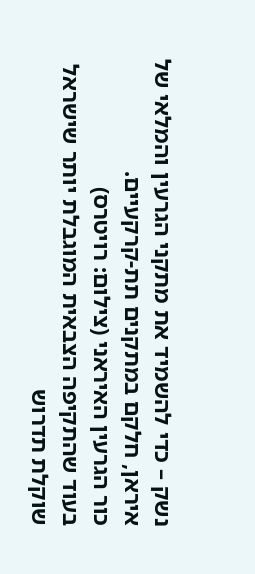נשק – כדי להשמיד את מתקני הגרעין והמלאי של איראן, חלקם במתקנים תת-קרקעיים.
כור הגרעין האיראני (צילום: רויטרס)
בעוד שהתקיפה הצבאית המוגבלת יותר שישראל שוקלת תדרוש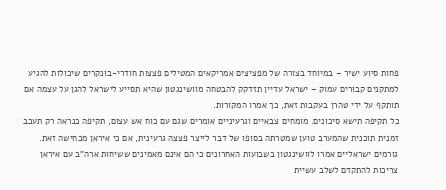פחות סיוע ישיר – במיוחד בצורה של מפציצים אמריקאים המטילים פצצות חודרי-בונקרים שיכולות להגיע למתקנים קבורים עמוק – ישראל עדיין תזדקק להבטחה מוושינגטון שהיא תסייע לישראל להגן על עצמה אם תותקף על ידי טהרן בעקבות זאת, כך אמרו המקורות.
כל תקיפה תישא סיכונים. מומחים צבאיים וגרעיניים אומרים שגם עם כוח אש עצום, תקיפה כנראה רק תעכב זמנית תוכנית שהמערב טוען שמטרתה בסופו של דבר לייצר פצצה גרעינית, אם כי איראן מכחישה זאת.
גורמים ישראליים אמרו לוושינגטון בשבועות האחרונים כי הם אינם מאמינים ששיחות ארה"ב עם איראן צריכות להתקדם לשלב עשיית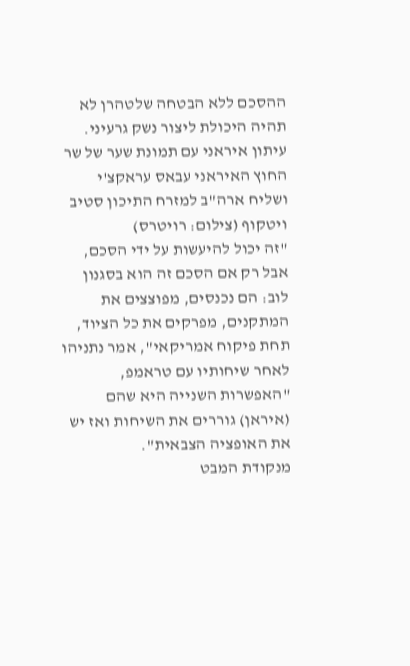ההסכם ללא הבטחה שלטהרן לא תהיה היכולת ליצור נשק גרעיני.
עיתון איראני עם תמונת שער של שר החוץ האיראני עבאס עראקצ'י ושליח ארה"ב למזרח התיכון סטיב ויטקוף (צילום: רויטרס)
"זה יכול להיעשות על ידי הסכם, אבל רק אם הסכם זה הוא בסגנון לוב: הם נכנסים, מפוצצים את המתקנים, מפרקים את כל הציוד, תחת פיקוח אמריקאי", אמר נתניהו לאחר שיחותיו עם טראמפ, "האפשרות השנייה היא שהם (איראן) גוררים את השיחות ואז יש את האופציה הצבאית".
מנקודת המבט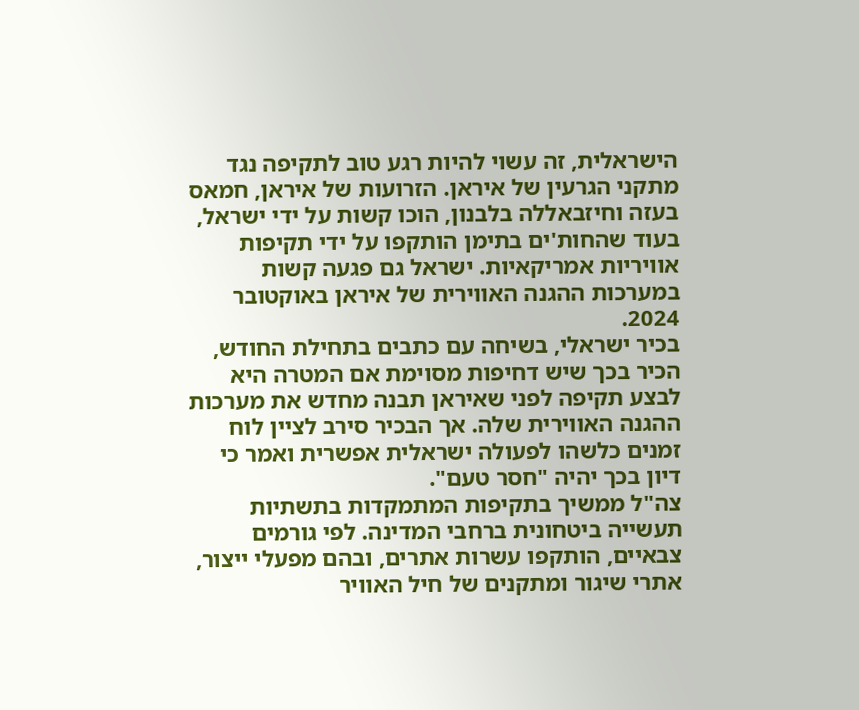הישראלית, זה עשוי להיות רגע טוב לתקיפה נגד מתקני הגרעין של איראן. הזרועות של איראן, חמאס בעזה וחיזבאללה בלבנון, הוכו קשות על ידי ישראל, בעוד שהחות'ים בתימן הותקפו על ידי תקיפות אוויריות אמריקאיות. ישראל גם פגעה קשות במערכות ההגנה האווירית של איראן באוקטובר 2024.
בכיר ישראלי, בשיחה עם כתבים בתחילת החודש, הכיר בכך שיש דחיפות מסוימת אם המטרה היא לבצע תקיפה לפני שאיראן תבנה מחדש את מערכות ההגנה האווירית שלה. אך הבכיר סירב לציין לוח זמנים כלשהו לפעולה ישראלית אפשרית ואמר כי דיון בכך יהיה "חסר טעם".
צה"ל ממשיך בתקיפות המתמקדות בתשתיות תעשייה ביטחונית ברחבי המדינה. לפי גורמים צבאיים, הותקפו עשרות אתרים, ובהם מפעלי ייצור, אתרי שיגור ומתקנים של חיל האוויר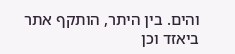והים. בין היתר, הותקף אתר ביאזד וכן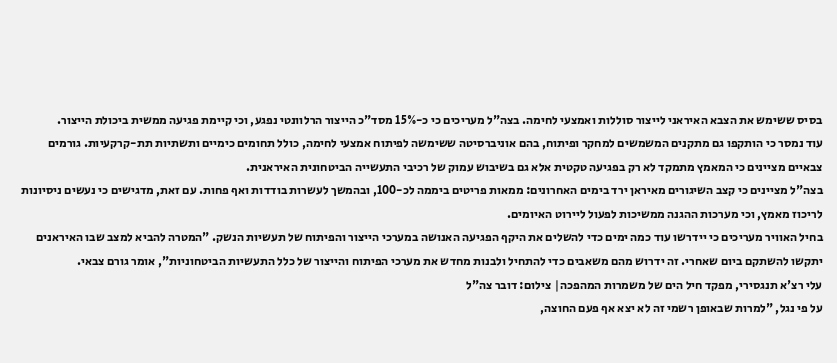בסיס ששימש את הצבא האיראני לייצור סוללות ואמצעי לחימה. בצה"ל מעריכים כי כ-15% מסד"כ הייצור הרלוונטי נפגע, וכי קיימת פגיעה ממשית ביכולת הייצור.
עוד נמסר כי הותקפו גם מתקנים המשמשים למחקר ופיתוח, בהם אוניברסיטה ששימשה לפיתוח אמצעי לחימה, כולל תחומים כימיים ותשתיות תת-קרקעיות. גורמים צבאיים מציינים כי המאמץ מתמקד לא רק בפגיעה טקטית אלא גם בשיבוש עמוק של רכיבי התעשייה הביטחונית האיראנית.
בצה"ל מציינים כי קצב השיגורים מאיראן ירד בימים האחרונים: ממאות פריטים ביממה לכ-100, ובהמשך לעשרות בודדות ואף פחות. עם זאת, מדגישים כי נעשים ניסיונות לריכוז מאמץ, וכי מערכות ההגנה ממשיכות לפעול ליירוט האיומים.
בחיל האוויר מעריכים כי יידרשו עוד כמה ימים כדי להשלים את היקף הפגיעה האנושה במערכי הייצור והפיתוח של תעשיות הנשק. "המטרה להביא למצב שבו האיראנים יתקשו להשתקם ביום שאחרי. זה ידרוש מהם משאבים כדי להתחיל ולבנות מחדש את מערכי הפיתוח והייצור של כלל התעשיות הביטחוניות", אומר גורם צבאי.
עלי רצ'א תנגסירי, מפקד חיל הים של משמרות המהפכה| צילום: דובר צה"ל
על פי נגל, "למרות שבאופן רשמי זה לא יצא אף פעם החוצה,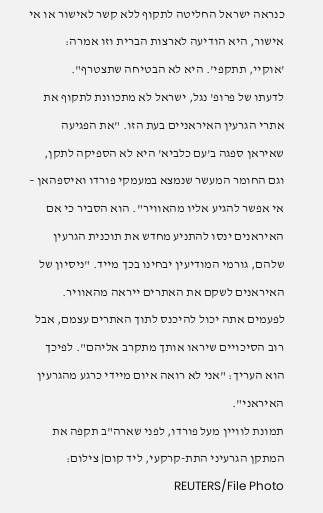כנראה ישראל החליטה לתקוף ללא קשר לאישור או אי אישור, היא הודיעה לארצות הברית וזו אמרה: 'אוקיי, תתקפי'. היא לא הבטיחה שתצטרף".
לדעתו של פרופ' נגל, ישראל לא מתכוונת לתקוף את אתרי הגרעין האיראניים בעת הזו. "את הפגיעה שאיראן ספגה ב'עם כלביא' היא לא הספיקה לתקן, וגם החומר המעשר שנמצא במעמקי פורדו ואיספהאן – אי אפשר להגיע אליו מהאוויר". הוא הסביר כי אם האיראנים ינסו להתניע מחדש את תוכנית הגרעין שלהם, גורמי המודיעין יבחינו בכך מייד. "ניסיון של האיראנים לשקם את האתרים ייראה מהאוויר. לפעמים אתה יכול להיכנס לתוך האתרים עצמם, אבל רוב הסיכויים שיראו אותך מתקרב אליהם". לפיכך הוא העריך: "אני לא רואה איום מיידי כרגע מהגרעין האיראני".
תמונת לוויין מעל פורדו, לפני שארה"ב תקפה את המתקן הגרעיני התת-קרקעי, ליד קום| צילום: REUTERS/File Photo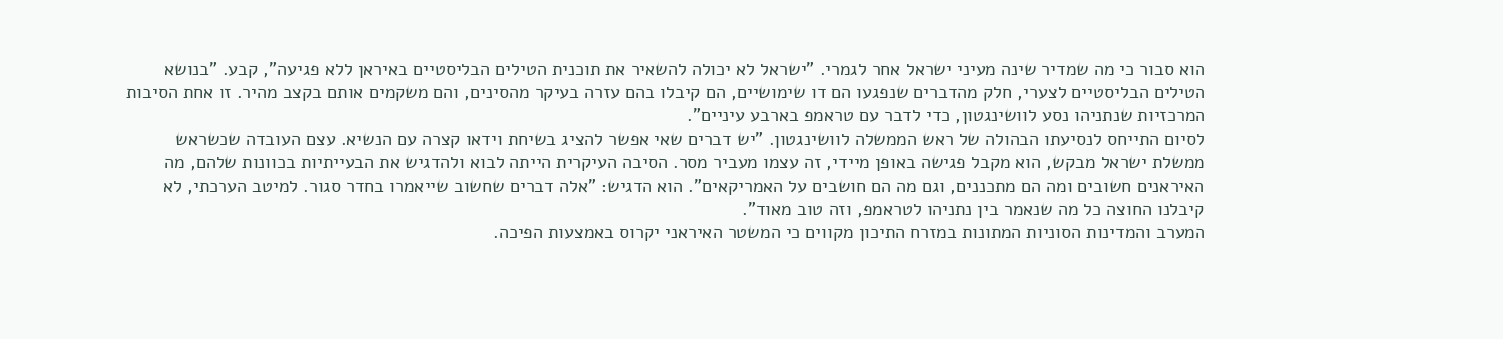הוא סבור כי מה שמדיר שינה מעיני ישראל אחר לגמרי. "ישראל לא יכולה להשאיר את תוכנית הטילים הבליסטיים באיראן ללא פגיעה", קבע. "בנושא הטילים הבליסטיים לצערי, חלק מהדברים שנפגעו הם דו שימושיים, הם קיבלו בהם עזרה בעיקר מהסינים, והם משקמים אותם בקצב מהיר. זו אחת הסיבות המרכזיות שנתניהו נסע לוושינגטון, כדי לדבר עם טראמפ בארבע עיניים".
לסיום התייחס לנסיעתו הבהולה של ראש הממשלה לוושינגטון. "יש דברים שאי אפשר להציג בשיחת וידאו קצרה עם הנשיא. עצם העובדה שכשראש ממשלת ישראל מבקש, הוא מקבל פגישה באופן מיידי, זה עצמו מעביר מסר. הסיבה העיקרית הייתה לבוא ולהדגיש את הבעייתיות בכוונות שלהם, מה האיראנים חשובים ומה הם מתכננים, וגם מה הם חושבים על האמריקאים". הוא הדגיש: "אלה דברים שחשוב שייאמרו בחדר סגור. למיטב הערכתי, לא קיבלנו החוצה כל מה שנאמר בין נתניהו לטראמפ, וזה טוב מאוד".
המערב והמדינות הסוניות המתונות במזרח התיכון מקווים כי המשטר האיראני יקרוס באמצעות הפיכה.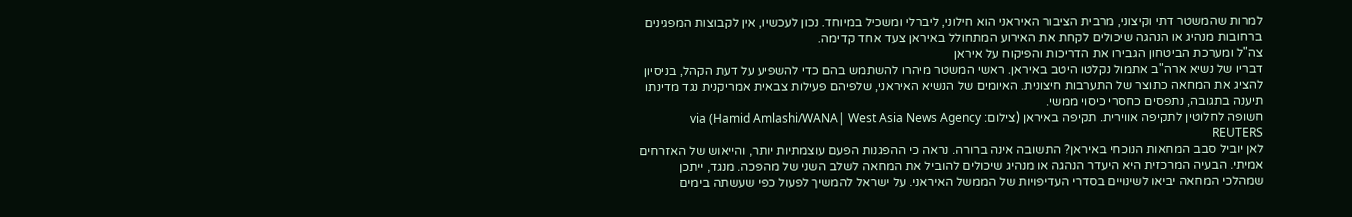למרות שהמשטר דתי וקיצוני, מרבית הציבור האיראני הוא חילוני, ליברלי ומשכיל במיוחד. נכון לעכשיו, אין לקבוצות המפגינים ברחובות מנהיג או הנהגה שיכולים לקחת את האירוע המתחולל באיראן צעד אחד קדימה.
צה"ל ומערכת הביטחון הגבירו את הדריכות והפיקוח על איראן
דבריו של נשיא ארה"ב אתמול נקלטו היטב באיראן. ראשי המשטר מיהרו להשתמש בהם כדי להשפיע על דעת הקהל, בניסיון להציג את המחאה כתוצר של התערבות חיצונית. האיומים של הנשיא האיראני, שלפיהם פעילות צבאית אמריקנית נגד מדינתו תיענה בתגובה, נתפסים כחסרי כיסוי ממשי.
חשופה לחלוטין לתקיפה אווירית. תקיפה באיראן (צילום: Hamid Amlashi/WANA| West Asia News Agency) via REUTERS
לאן יוביל סבב המחאות הנוכחי באיראן? התשובה אינה ברורה. נראה כי ההפגנות הפעם עוצמתיות יותר, והייאוש של האזרחים אמיתי. הבעיה המרכזית היא היעדר הנהגה או מנהיג שיכולים להוביל את המחאה לשלב השני של מהפכה. מנגד, ייתכן שמהלכי המחאה יביאו לשינויים בסדרי העדיפויות של הממשל האיראני. על ישראל להמשיך לפעול כפי שעשתה בימים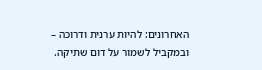האחרונים: להיות ערנית ודרוכה – ובמקביל לשמור על דום שתיקה.